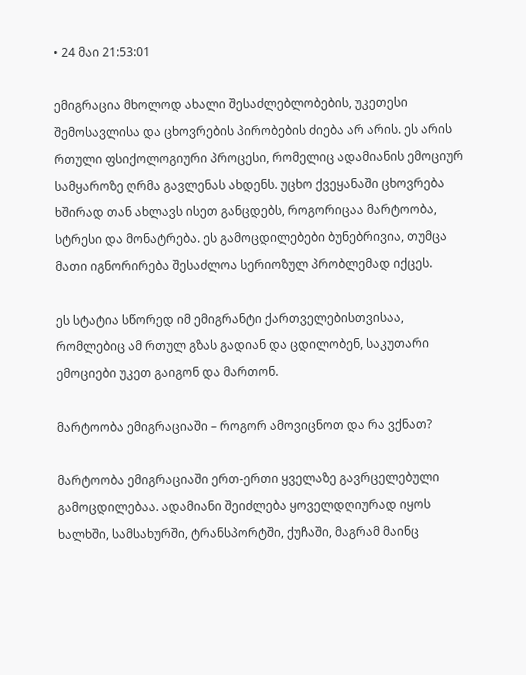• 24 მაი 21:53:01

ემიგრაცია მხოლოდ ახალი შესაძლებლობების, უკეთესი შემოსავლისა და ცხოვრების პირობების ძიება არ არის. ეს არის რთული ფსიქოლოგიური პროცესი, რომელიც ადამიანის ემოციურ სამყაროზე ღრმა გავლენას ახდენს. უცხო ქვეყანაში ცხოვრება ხშირად თან ახლავს ისეთ განცდებს, როგორიცაა მარტოობა, სტრესი და მონატრება. ეს გამოცდილებები ბუნებრივია, თუმცა მათი იგნორირება შესაძლოა სერიოზულ პრობლემად იქცეს.

ეს სტატია სწორედ იმ ემიგრანტი ქართველებისთვისაა, რომლებიც ამ რთულ გზას გადიან და ცდილობენ, საკუთარი ემოციები უკეთ გაიგონ და მართონ.

მარტოობა ემიგრაციაში – როგორ ამოვიცნოთ და რა ვქნათ?

მარტოობა ემიგრაციაში ერთ-ერთი ყველაზე გავრცელებული გამოცდილებაა. ადამიანი შეიძლება ყოველდღიურად იყოს ხალხში, სამსახურში, ტრანსპორტში, ქუჩაში, მაგრამ მაინც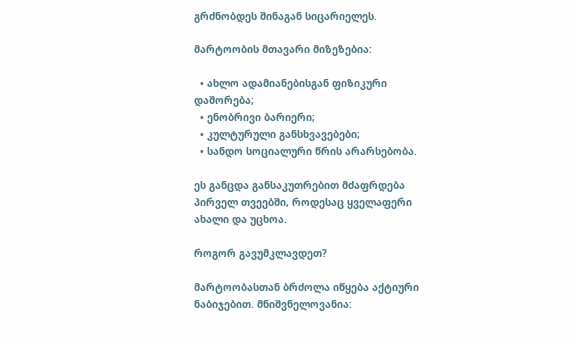გრძნობდეს შინაგან სიცარიელეს.

მარტოობის მთავარი მიზეზებია:

  • ახლო ადამიანებისგან ფიზიკური დაშორება;
  • ენობრივი ბარიერი;
  • კულტურული განსხვავებები;
  • სანდო სოციალური წრის არარსებობა.

ეს განცდა განსაკუთრებით მძაფრდება პირველ თვეებში, როდესაც ყველაფერი ახალი და უცხოა.

როგორ გავუმკლავდეთ?

მარტოობასთან ბრძოლა იწყება აქტიური ნაბიჯებით. მნიშვნელოვანია: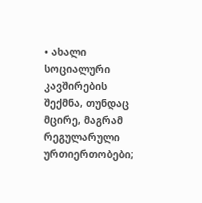• ახალი სოციალური კავშირების შექმნა, თუნდაც მცირე, მაგრამ რეგულარული ურთიერთობები;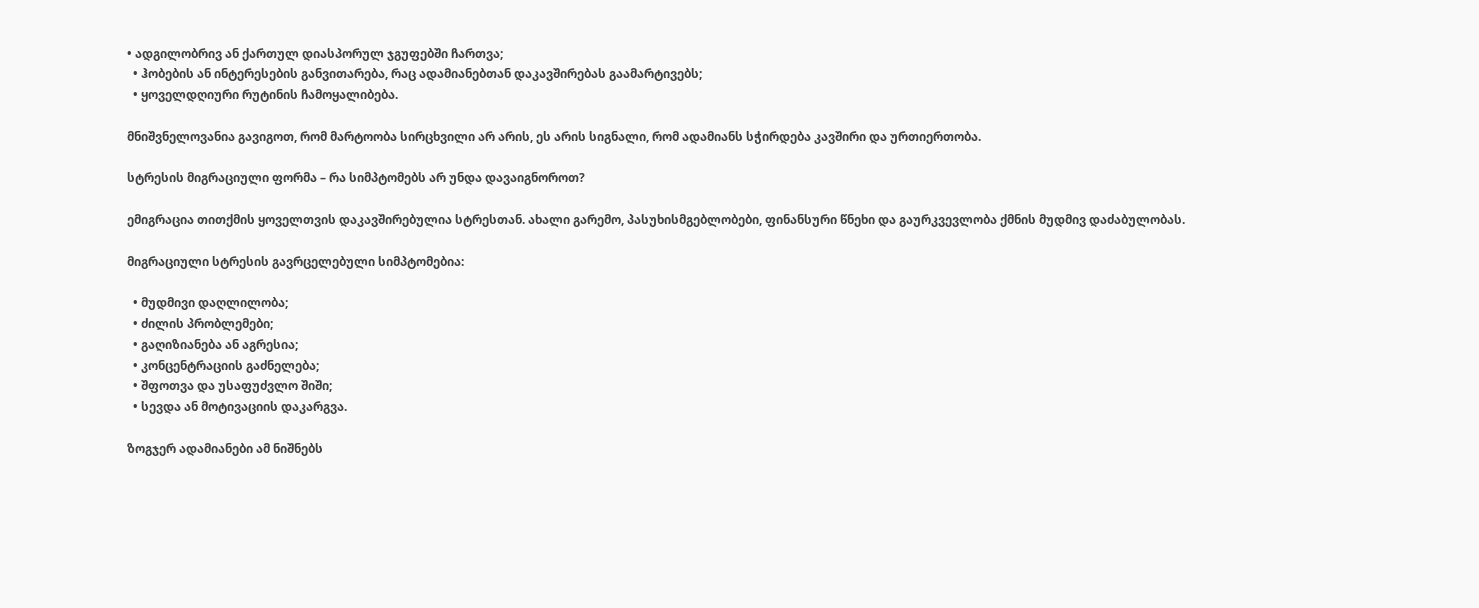• ადგილობრივ ან ქართულ დიასპორულ ჯგუფებში ჩართვა;
  • ჰობების ან ინტერესების განვითარება, რაც ადამიანებთან დაკავშირებას გაამარტივებს;
  • ყოველდღიური რუტინის ჩამოყალიბება.

მნიშვნელოვანია გავიგოთ, რომ მარტოობა სირცხვილი არ არის, ეს არის სიგნალი, რომ ადამიანს სჭირდება კავშირი და ურთიერთობა.

სტრესის მიგრაციული ფორმა – რა სიმპტომებს არ უნდა დავაიგნოროთ?

ემიგრაცია თითქმის ყოველთვის დაკავშირებულია სტრესთან. ახალი გარემო, პასუხისმგებლობები, ფინანსური წნეხი და გაურკვევლობა ქმნის მუდმივ დაძაბულობას.

მიგრაციული სტრესის გავრცელებული სიმპტომებია:

  • მუდმივი დაღლილობა;
  • ძილის პრობლემები;
  • გაღიზიანება ან აგრესია;
  • კონცენტრაციის გაძნელება;
  • შფოთვა და უსაფუძვლო შიში;
  • სევდა ან მოტივაციის დაკარგვა.

ზოგჯერ ადამიანები ამ ნიშნებს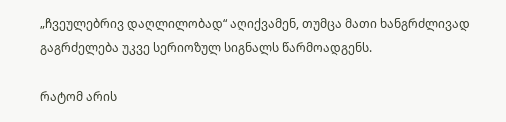„ჩვეულებრივ დაღლილობად“ აღიქვამენ, თუმცა მათი ხანგრძლივად გაგრძელება უკვე სერიოზულ სიგნალს წარმოადგენს.

რატომ არის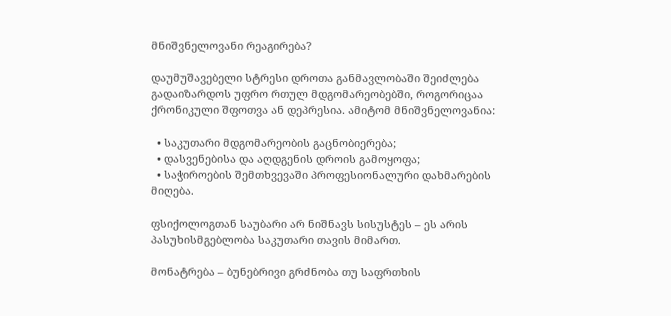მნიშვნელოვანი რეაგირება?

დაუმუშავებელი სტრესი დროთა განმავლობაში შეიძლება გადაიზარდოს უფრო რთულ მდგომარეობებში, როგორიცაა ქრონიკული შფოთვა ან დეპრესია. ამიტომ მნიშვნელოვანია:

  • საკუთარი მდგომარეობის გაცნობიერება;
  • დასვენებისა და აღდგენის დროის გამოყოფა;
  • საჭიროების შემთხვევაში პროფესიონალური დახმარების მიღება.

ფსიქოლოგთან საუბარი არ ნიშნავს სისუსტეს – ეს არის პასუხისმგებლობა საკუთარი თავის მიმართ.

მონატრება – ბუნებრივი გრძნობა თუ საფრთხის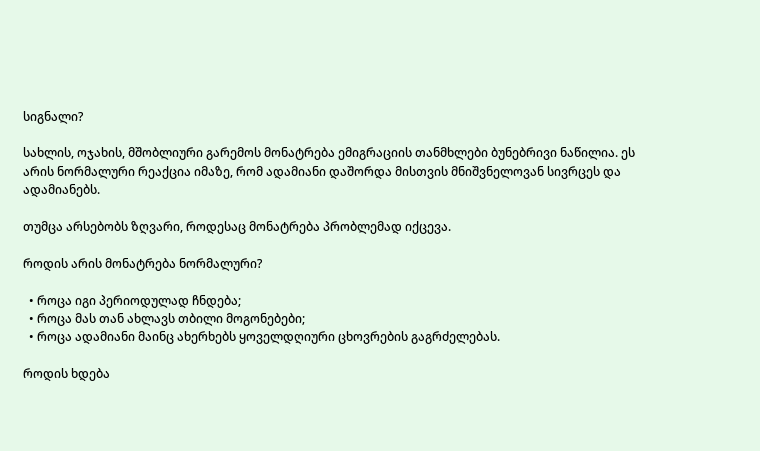სიგნალი?

სახლის, ოჯახის, მშობლიური გარემოს მონატრება ემიგრაციის თანმხლები ბუნებრივი ნაწილია. ეს არის ნორმალური რეაქცია იმაზე, რომ ადამიანი დაშორდა მისთვის მნიშვნელოვან სივრცეს და ადამიანებს.

თუმცა არსებობს ზღვარი, როდესაც მონატრება პრობლემად იქცევა.

როდის არის მონატრება ნორმალური?

  • როცა იგი პერიოდულად ჩნდება;
  • როცა მას თან ახლავს თბილი მოგონებები;
  • როცა ადამიანი მაინც ახერხებს ყოველდღიური ცხოვრების გაგრძელებას.

როდის ხდება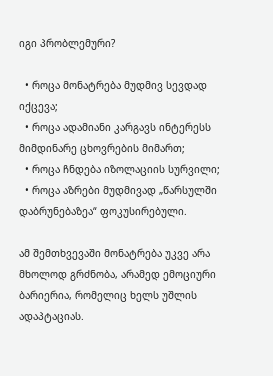იგი პრობლემური?

  • როცა მონატრება მუდმივ სევდად იქცევა;
  • როცა ადამიანი კარგავს ინტერესს მიმდინარე ცხოვრების მიმართ;
  • როცა ჩნდება იზოლაციის სურვილი;
  • როცა აზრები მუდმივად „წარსულში დაბრუნებაზეა“ ფოკუსირებული.

ამ შემთხვევაში მონატრება უკვე არა მხოლოდ გრძნობა, არამედ ემოციური ბარიერია, რომელიც ხელს უშლის ადაპტაციას.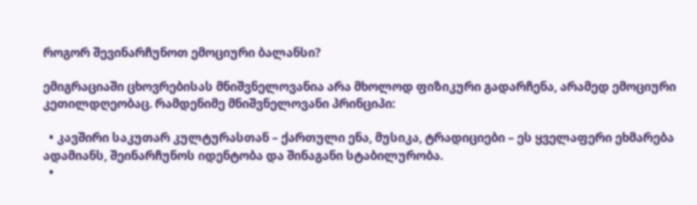როგორ შევინარჩუნოთ ემოციური ბალანსი?

ემიგრაციაში ცხოვრებისას მნიშვნელოვანია არა მხოლოდ ფიზიკური გადარჩენა, არამედ ემოციური კეთილდღეობაც. რამდენიმე მნიშვნელოვანი პრინციპი:

  • კავშირი საკუთარ კულტურასთან – ქართული ენა, მუსიკა, ტრადიციები – ეს ყველაფერი ეხმარება ადამიანს, შეინარჩუნოს იდენტობა და შინაგანი სტაბილურობა.
  •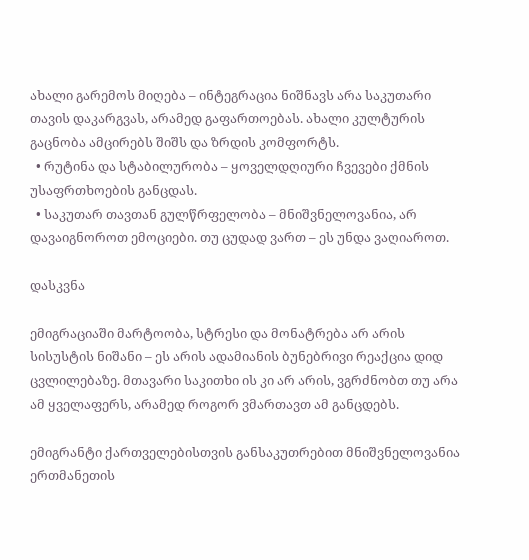ახალი გარემოს მიღება – ინტეგრაცია ნიშნავს არა საკუთარი თავის დაკარგვას, არამედ გაფართოებას. ახალი კულტურის გაცნობა ამცირებს შიშს და ზრდის კომფორტს.
  • რუტინა და სტაბილურობა – ყოველდღიური ჩვევები ქმნის უსაფრთხოების განცდას.
  • საკუთარ თავთან გულწრფელობა – მნიშვნელოვანია, არ დავაიგნოროთ ემოციები. თუ ცუდად ვართ – ეს უნდა ვაღიაროთ.

დასკვნა

ემიგრაციაში მარტოობა, სტრესი და მონატრება არ არის სისუსტის ნიშანი – ეს არის ადამიანის ბუნებრივი რეაქცია დიდ ცვლილებაზე. მთავარი საკითხი ის კი არ არის, ვგრძნობთ თუ არა ამ ყველაფერს, არამედ როგორ ვმართავთ ამ განცდებს.

ემიგრანტი ქართველებისთვის განსაკუთრებით მნიშვნელოვანია ერთმანეთის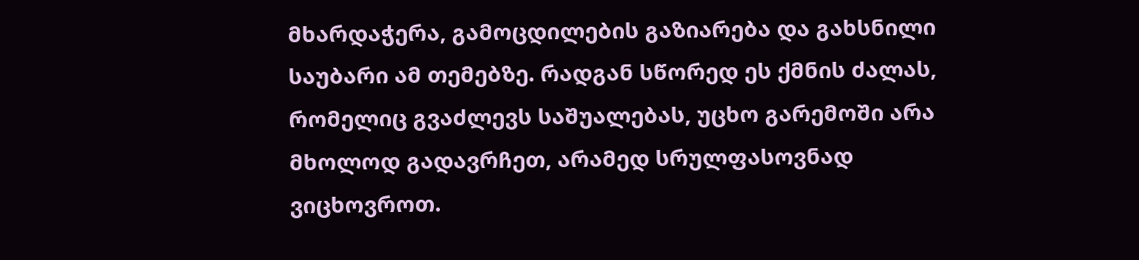მხარდაჭერა, გამოცდილების გაზიარება და გახსნილი საუბარი ამ თემებზე. რადგან სწორედ ეს ქმნის ძალას, რომელიც გვაძლევს საშუალებას, უცხო გარემოში არა მხოლოდ გადავრჩეთ, არამედ სრულფასოვნად ვიცხოვროთ.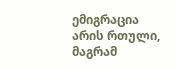ემიგრაცია არის რთული, მაგრამ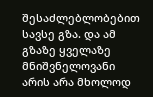შესაძლებლობებით სავსე გზა. და ამ გზაზე ყველაზე მნიშვნელოვანი არის არა მხოლოდ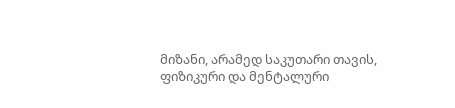მიზანი, არამედ საკუთარი თავის, ფიზიკური და მენტალური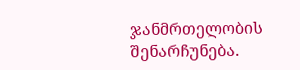ჯანმრთელობის შენარჩუნება.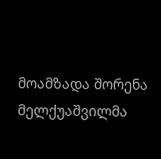მოამზადა შორენა მელქუაშვილმა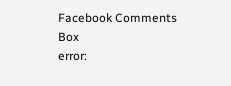Facebook Comments Box
error: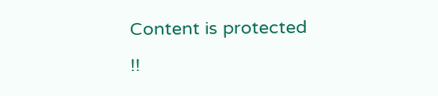Content is protected !!